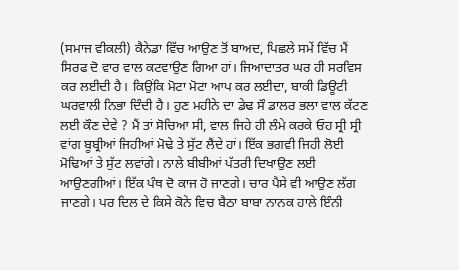(ਸਮਾਜ ਵੀਕਲੀ) ਕੈਨੇਡਾ ਵਿੱਚ ਆਉਣ ਤੋਂ ਬਾਅਦ, ਪਿਛਲੇ ਸਮੇਂ ਵਿੱਚ ਮੈਂ ਸਿਰਫ ਦੋ ਵਾਰ ਵਾਲ ਕਟਵਾਉਣ ਗਿਆ ਹਾਂ। ਜਿਆਦਾਤਰ ਘਰ ਹੀ ਸਰਵਿਸ ਕਰ ਲਈਦੀ ਹੈ। ਕਿਉਂਕਿ ਮੋਟਾ ਮੋਟਾ ਆਪ ਕਰ ਲਈਦਾ, ਬਾਕੀ ਡਿਊਟੀ ਘਰਵਾਲੀ ਨਿਭਾ ਦਿੰਦੀ ਹੈ। ਹੁਣ ਮਹੀਨੇ ਦਾ ਡੇਢ ਸੌ ਡਾਲਰ ਭਲਾ ਵਾਲ ਕੱਟਣ ਲਈ ਕੌਣ ਦੇਵੇ ? ਮੈਂ ਤਾਂ ਸੋਚਿਆ ਸੀ, ਵਾਲ ਜਿਹੇ ਹੀ ਲੰਮੇ ਕਰਕੇ ਓਹ ਸ੍ਰੀ ਸ੍ਰੀ ਵਾਂਗ ਬੂਬ੍ਰੀਆਂ ਜਿਹੀਆਂ ਮੋਢੇ ਤੇ ਸੁੱਟ ਲੈਂਦੇ ਹਾਂ। ਇੱਕ ਭਗਵੀ ਜਿਹੀ ਲੋਈ ਮੋਢਿਆਂ ਤੇ ਸੁੱਟ ਲਵਾਂਗੇ। ਨਾਲੇ ਬੀਬੀਆਂ ਪੱਤਰੀ ਦਿਖਾਉਣ ਲਈ ਆਉਣਗੀਆਂ। ਇੱਕ ਪੰਥ ਦੋ ਕਾਜ ਹੋ ਜਾਣਗੇ। ਚਾਰ ਪੈਸੇ ਵੀ ਆਉਣ ਲੱਗ ਜਾਣਗੇ। ਪਰ ਦਿਲ ਦੇ ਕਿਸੇ ਕੋਨੇ ਵਿਚ ਬੈਠਾ ਬਾਬਾ ਨਾਨਕ ਹਾਲੇ ਇੰਨੀ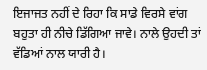ਇਜਾਜਤ ਨਹੀਂ ਦੇ ਰਿਹਾ ਕਿ ਸਾਡੇ ਵਿਰਸੇ ਵਾਂਗ ਬਹੁਤਾ ਹੀ ਨੀਚੇ ਡਿੱਗਿਆ ਜਾਵੇ। ਨਾਲੇ ਉਹਦੀ ਤਾਂ ਵੱਡਿਆਂ ਨਾਲ ਯਾਰੀ ਹੈ।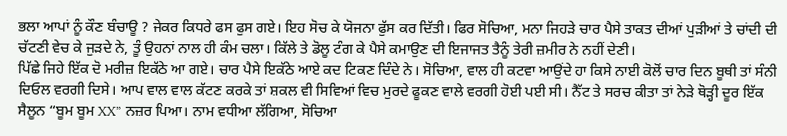ਭਲਾ ਆਪਾਂ ਨੂੰ ਕੌਣ ਬੰਚਾਊ ? ਜੇਕਰ ਕਿਧਰੇ ਫਸ ਫੁਸ ਗਏ। ਇਹ ਸੋਚ ਕੇ ਯੋਜਨਾ ਫੁੱਸ ਕਰ ਦਿੱਤੀ। ਫਿਰ ਸੋਚਿਆ, ਮਨਾ ਜਿਹੜੇ ਚਾਰ ਪੈਸੇ ਤਾਕਤ ਦੀਆਂ ਪੁੜੀਆਂ ਤੇ ਚਾਂਦੀ ਦੀ ਚੱਟਣੀ ਵੇਚ ਕੇ ਜੁੜਦੇ ਨੇ, ਤੂੰ ਉਹਨਾਂ ਨਾਲ ਹੀ ਕੰਮ ਚਲਾ। ਕਿੱਲੇ ਤੇ ਡੋਲੂ ਟੰਗ ਕੇ ਪੈਸੇ ਕਮਾਉਣ ਦੀ ਇਜਾਜਤ ਤੈਨੂੰ ਤੇਰੀ ਜ਼ਮੀਰ ਨੇ ਨਹੀਂ ਦੇਣੀ।
ਪਿੱਛੇ ਜਿਹੇ ਇੱਕ ਦੋ ਮਰੀਜ਼ ਇਕੱਠੇ ਆ ਗਏ। ਚਾਰ ਪੈਸੇ ਇਕੱਠੇ ਆਏ ਕਦ ਟਿਕਣ ਦਿੰਦੇ ਨੇ। ਸੋਚਿਆ, ਵਾਲ ਹੀ ਕਟਵਾ ਆਉਂਦੇ ਹਾ ਕਿਸੇ ਨਾਈ ਕੋਲੋਂ ਚਾਰ ਦਿਨ ਬੂਥੀ ਤਾਂ ਸੰਨੀ ਦਿਓਲ ਵਰਗੀ ਦਿਸੇ। ਆਪ ਵਾਲ ਵਾਲ ਕੱਟਣ ਕਰਕੇ ਤਾਂ ਸ਼ਕਲ ਵੀ ਸਿਵਿਆਂ ਵਿਚ ਮੁਰਦੇ ਫੂਕਣ ਵਾਲੇ ਵਰਗੀ ਹੋਈ ਪਈ ਸੀ। ਨੈੱਟ ਤੇ ਸਰਚ ਕੀਤਾ ਤਾਂ ਨੇੜੇ ਥੋੜ੍ਹੀ ਦੂਰ ਇੱਕ ਸੈਲੂਨ “ਬੂਮ ਬੂਮ XX” ਨਜ਼ਰ ਪਿਆ। ਨਾਮ ਵਧੀਆ ਲੱਗਿਆ, ਸੋਚਿਆ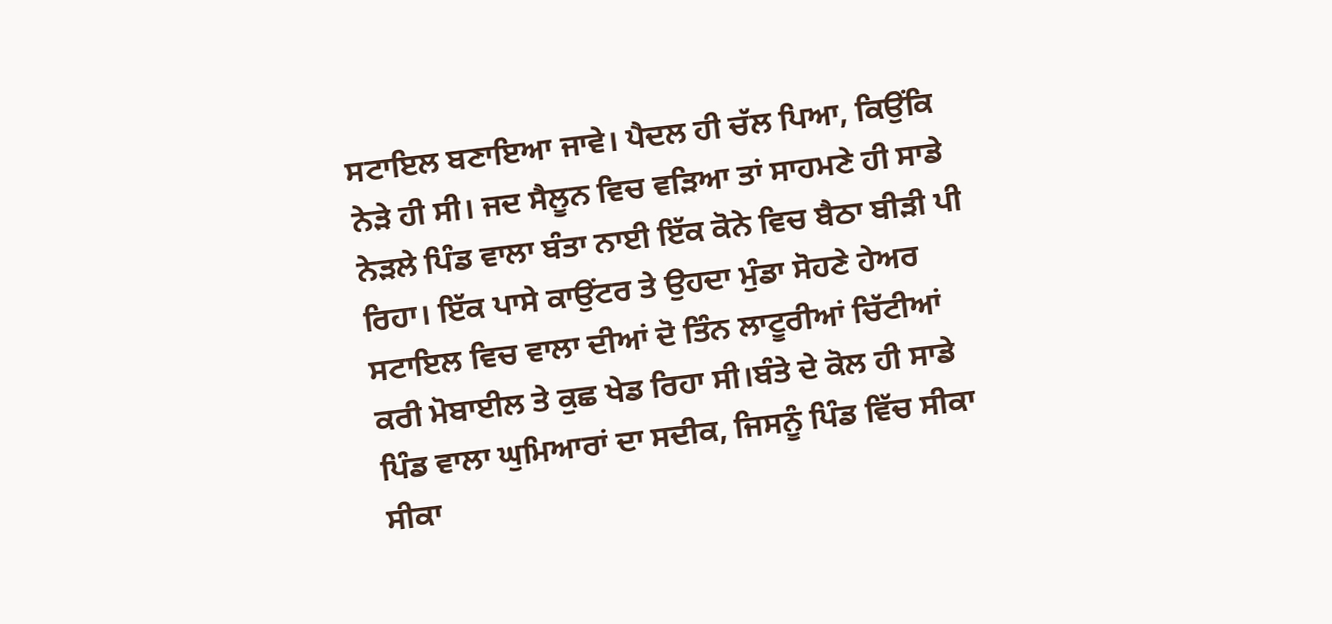ਸਟਾਇਲ ਬਣਾਇਆ ਜਾਵੇ। ਪੈਦਲ ਹੀ ਚੱਲ ਪਿਆ, ਕਿਉਂਕਿ ਨੇੜੇ ਹੀ ਸੀ। ਜਦ ਸੈਲੂਨ ਵਿਚ ਵੜਿਆ ਤਾਂ ਸਾਹਮਣੇ ਹੀ ਸਾਡੇ ਨੇੜਲੇ ਪਿੰਡ ਵਾਲਾ ਬੰਤਾ ਨਾਈ ਇੱਕ ਕੋਨੇ ਵਿਚ ਬੈਠਾ ਬੀੜੀ ਪੀ ਰਿਹਾ। ਇੱਕ ਪਾਸੇ ਕਾਉਂਟਰ ਤੇ ਉਹਦਾ ਮੁੰਡਾ ਸੋਹਣੇ ਹੇਅਰ ਸਟਾਇਲ ਵਿਚ ਵਾਲਾ ਦੀਆਂ ਦੋ ਤਿੰਨ ਲਾਟੂਰੀਆਂ ਚਿੱਟੀਆਂ ਕਰੀ ਮੋਬਾਈਲ ਤੇ ਕੁਛ ਖੇਡ ਰਿਹਾ ਸੀ।ਬੰਤੇ ਦੇ ਕੋਲ ਹੀ ਸਾਡੇ ਪਿੰਡ ਵਾਲਾ ਘੁਮਿਆਰਾਂ ਦਾ ਸਦੀਕ, ਜਿਸਨੂੰ ਪਿੰਡ ਵਿੱਚ ਸੀਕਾ ਸੀਕਾ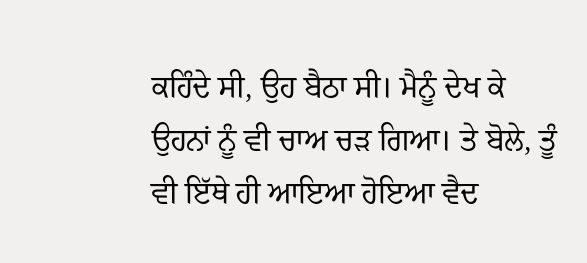ਕਹਿੰਦੇ ਸੀ, ਉਹ ਬੈਠਾ ਸੀ। ਮੈਨੂੰ ਦੇਖ ਕੇ ਉਹਨਾਂ ਨੂੰ ਵੀ ਚਾਅ ਚੜ ਗਿਆ। ਤੇ ਬੋਲੇ, ਤੂੰ ਵੀ ਇੱਥੇ ਹੀ ਆਇਆ ਹੋਇਆ ਵੈਦ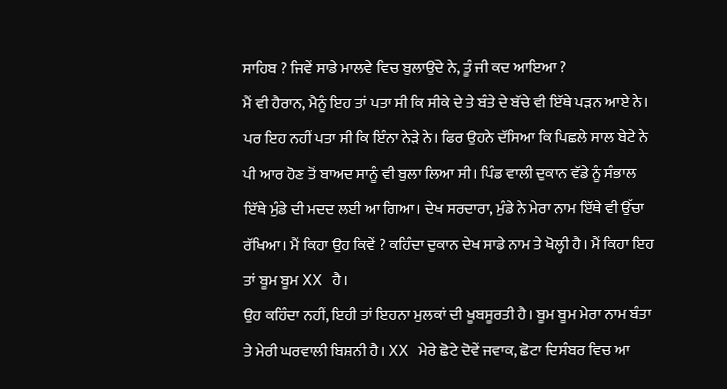ਸਾਹਿਬ ? ਜਿਵੇਂ ਸਾਡੇ ਮਾਲਵੇ ਵਿਚ ਬੁਲਾਉਂਦੇ ਨੇ, ਤੂੰ ਜੀ ਕਦ ਆਇਆ ?
ਮੈਂ ਵੀ ਹੈਰਾਨ, ਮੈਨੂੰ ਇਹ ਤਾਂ ਪਤਾ ਸੀ ਕਿ ਸੀਕੇ ਦੇ ਤੇ ਬੰਤੇ ਦੇ ਬੱਚੇ ਵੀ ਇੱਥੇ ਪੜਨ ਆਏ ਨੇ। ਪਰ ਇਹ ਨਹੀਂ ਪਤਾ ਸੀ ਕਿ ਇੰਨਾ ਨੇੜੇ ਨੇ। ਫਿਰ ਉਹਨੇ ਦੱਸਿਆ ਕਿ ਪਿਛਲੇ ਸਾਲ ਬੇਟੇ ਨੇ ਪੀ ਆਰ ਹੋਣ ਤੋਂ ਬਾਅਦ ਸਾਨੂੰ ਵੀ ਬੁਲਾ ਲਿਆ ਸੀ। ਪਿੰਡ ਵਾਲੀ ਦੁਕਾਨ ਵੱਡੇ ਨੂੰ ਸੰਭਾਲ ਇੱਥੇ ਮੁੰਡੇ ਦੀ ਮਦਦ ਲਈ ਆ ਗਿਆ। ਦੇਖ ਸਰਦਾਰਾ, ਮੁੰਡੇ ਨੇ ਮੇਰਾ ਨਾਮ ਇੱਥੇ ਵੀ ਉੱਚਾ ਰੱਖਿਆ। ਮੈਂ ਕਿਹਾ ਉਹ ਕਿਵੇਂ ? ਕਹਿੰਦਾ ਦੁਕਾਨ ਦੇਖ ਸਾਡੇ ਨਾਮ ਤੇ ਖੋਲ੍ਹੀ ਹੈ। ਮੈਂ ਕਿਹਾ ਇਹ ਤਾਂ ਬੂਮ ਬੂਮ XX ਹੈ।
ਉਹ ਕਹਿੰਦਾ ਨਹੀਂ, ਇਹੀ ਤਾਂ ਇਹਨਾ ਮੁਲਕਾਂ ਦੀ ਖੂਬਸੂਰਤੀ ਹੈ। ਬੂਮ ਬੂਮ ਮੇਰਾ ਨਾਮ ਬੰਤਾ ਤੇ ਮੇਰੀ ਘਰਵਾਲੀ ਬਿਸ਼ਨੀ ਹੈ। XX ਮੇਰੇ ਛੋਟੇ ਦੋਵੇਂ ਜਵਾਕ, ਛੋਟਾ ਦਿਸੰਬਰ ਵਿਚ ਆ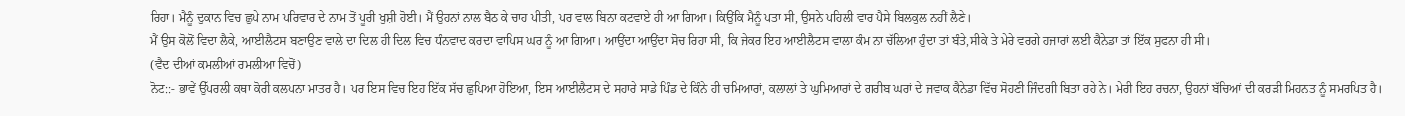ਰਿਹਾ। ਮੈਨੂੰ ਦੁਕਾਨ ਵਿਚ ਛੁਪੇ ਨਾਮ ਪਰਿਵਾਰ ਦੇ ਨਾਮ ਤੋਂ ਪੂਰੀ ਖੁਸ਼ੀ ਹੋਈ। ਮੈਂ ਉਹਨਾਂ ਨਾਲ ਬੈਠ ਕੇ ਚਾਹ ਪੀਤੀ, ਪਰ ਵਾਲ ਬਿਨਾ ਕਟਵਾਏ ਹੀ ਆ ਗਿਆ। ਕਿਉਂਕਿ ਮੈਨੂੰ ਪਤਾ ਸੀ, ਉਸਨੇ ਪਹਿਲੀ ਵਾਰ ਪੈਸੇ ਬਿਲਕੁਲ ਨਹੀਂ ਲੈਣੇ।
ਮੈਂ ਉਸ ਕੋਲੋਂ ਵਿਦਾ ਲੈਕੇ, ਆਈਲੈਟਸ ਬਣਾਉਣ ਵਾਲੇ ਦਾ ਦਿਲ ਹੀ ਦਿਲ ਵਿਚ ਧੰਨਵਾਦ ਕਰਦਾ ਵਾਪਿਸ ਘਰ ਨੂੰ ਆ ਗਿਆ। ਆਉਂਦਾ ਆਉਂਦਾ ਸੋਚ ਰਿਹਾ ਸੀ, ਕਿ ਜੇਕਰ ਇਹ ਆਈਲੈਟਸ ਵਾਲਾ ਕੰਮ ਨਾ ਚੱਲਿਆ ਹੁੰਦਾ ਤਾਂ ਬੰਤੇ,ਸੀਕੇ ਤੇ ਮੇਰੇ ਵਰਗੇ ਹਜਾਰਾਂ ਲਈ ਕੈਨੇਡਾ ਤਾਂ ਇੱਕ ਸੁਫਨਾ ਹੀ ਸੀ।
(ਵੈਦ ਦੀਆਂ ਕਮਲੀਆਂ ਰਮਲੀਆ ਵਿਚੋਂ)
ਨੋਟ::- ਭਾਵੇਂ ਉੱਪਰਲੀ ਕਥਾ ਕੋਰੀ ਕਲਪਨਾ ਮਾਤਰ ਹੈ। ਪਰ ਇਸ ਵਿਚ ਇਹ ਇੱਕ ਸੱਚ ਛੁਪਿਆ ਹੋਇਆ, ਇਸ ਆਈਲੈਟਸ ਦੇ ਸਹਾਰੇ ਸਾਡੇ ਪਿੰਡ ਦੇ ਕਿੰਨੇ ਹੀ ਚਮਿਆਰਾਂ, ਕਲਾਲਾਂ ਤੇ ਘੁਮਿਆਰਾਂ ਦੇ ਗਰੀਬ ਘਰਾਂ ਦੇ ਜਵਾਕ ਕੈਨੇਡਾ ਵਿੱਚ ਸੋਹਣੀ ਜਿੰਦਗੀ ਬਿਤਾ ਰਹੇ ਨੇ। ਮੇਰੀ ਇਹ ਰਚਨਾ, ਉਹਨਾਂ ਬੱਚਿਆਂ ਦੀ ਕਰੜੀ ਮਿਹਨਤ ਨੂੰ ਸਮਰਪਿਤ ਹੈ।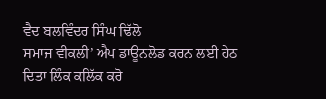ਵੈਦ ਬਲਵਿੰਦਰ ਸਿੰਘ ਢਿੱਲੋ
ਸਮਾਜ ਵੀਕਲੀ’ ਐਪ ਡਾਊਨਲੋਡ ਕਰਨ ਲਈ ਹੇਠ ਦਿਤਾ ਲਿੰਕ ਕਲਿੱਕ ਕਰੋ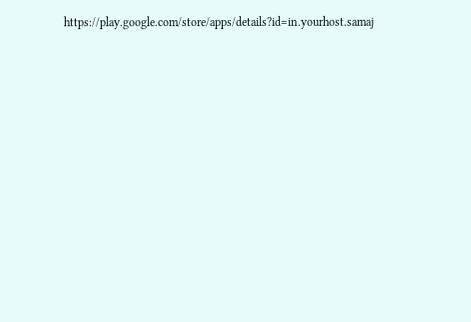https://play.google.com/store/apps/details?id=in.yourhost.samaj